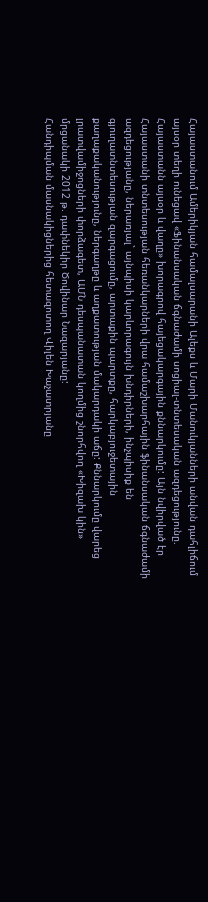Հայաստանում Ամերիկյան համալսարանի Ալեքս և Մարի Մանուկյանների անվան դահլիճում այսօր տեղի ունեցավ «Ֆինանսական ճգնաժամի սոցիալ-տնտեսական ազդեցությունը. Հայաստանն այսօր և վաղը» խորագրով հայեցակարգային քննարկումը: Այն նվիրված էր Հայաստանի տնտեսության հեռանկարների վրա համաշխարհային ֆինանսական ճգնաժամի ազդեցությանը, ներառյալ` այնպիսի կարևորագույն խնդիրների, ինչպիսիք են գյուղատնտեսության զարգացումը, արտաքին պարտքը, հարկաբյուջետային քաղաքականությունը, ներգաղթը և աղքատության մակարդակի աճը: Քննարկումը վարեց լրատվամիջոցների փորձագետ, ԱՄՆ դեսպանատան կողմից շնորհվող «Խիզախ կին» մրցանակի 2012 թ. դափնեկիր Ծովինար Նազարյանը:
Հանդիպման մասնակիցներից հետազոտող Վիլեն Խաչատրյանը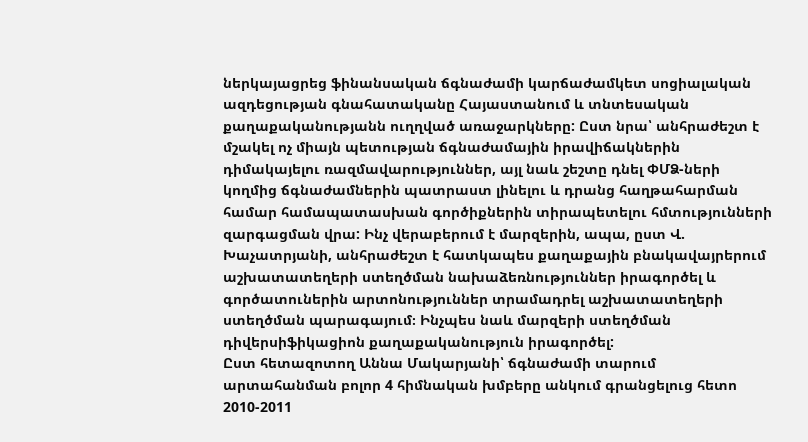ներկայացրեց ֆինանսական ճգնաժամի կարճաժամկետ սոցիալական ազդեցության գնահատականը Հայաստանում և տնտեսական քաղաքականությանն ուղղված առաջարկները: Ըստ նրա՝ անհրաժեշտ է մշակել ոչ միայն պետության ճգնաժամային իրավիճակներին դիմակայելու ռազմավարություններ, այլ նաև շեշտը դնել ՓՄՁ-ների կողմից ճգնաժամներին պատրաստ լինելու և դրանց հաղթահարման համար համապատասխան գործիքներին տիրապետելու հմտությունների զարգացման վրա: Ինչ վերաբերում է մարզերին, ապա, ըստ Վ. Խաչատրյանի, անհրաժեշտ է հատկապես քաղաքային բնակավայրերում աշխատատեղերի ստեղծման նախաձեռնություններ իրագործել և գործատուներին արտոնություններ տրամադրել աշխատատեղերի ստեղծման պարագայում։ Ինչպես նաև մարզերի ստեղծման դիվերսիֆիկացիոն քաղաքականություն իրագործել:
Ըստ հետազոտող Աննա Մակարյանի՝ ճգնաժամի տարում արտահանման բոլոր 4 հիմնական խմբերը անկում գրանցելուց հետո 2010-2011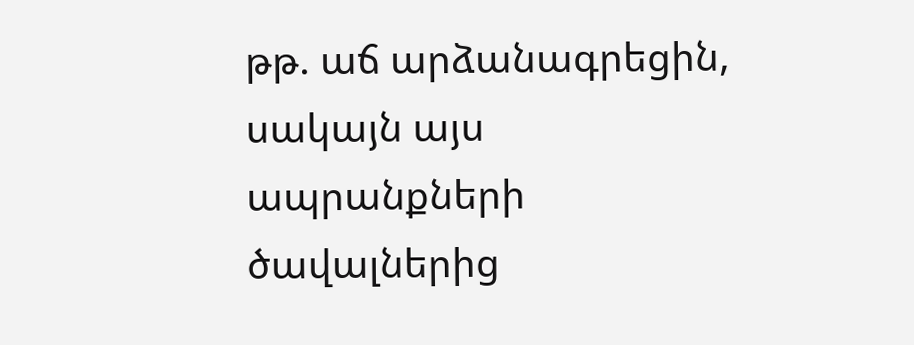թթ. աճ արձանագրեցին, սակայն այս ապրանքների ծավալներից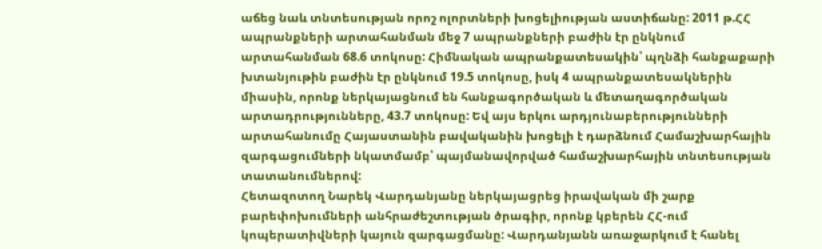աճեց նաև տնտեսության որոշ ոլորտների խոցելիության աստիճանը: 2011 թ.ՀՀ ապրանքների արտահանման մեջ 7 ապրանքների բաժին էր ընկնում արտահանման 68.6 տոկոսը: Հիմնական ապրանքատեսակին՝ պղնձի հանքաքարի խտանյութին բաժին էր ընկնում 19.5 տոկոսը, իսկ 4 ապրանքատեսակներին միասին, որոնք ներկայացնում են հանքագործական և մետաղագործական արտադրությունները, 43.7 տոկոսը: Եվ այս երկու արդյունաբերությունների արտահանումը Հայաստանին բավականին խոցելի է դարձնում Համաշխարհային զարգացումների նկատմամբ՝ պայմանավորված համաշխարհային տնտեսության տատանումներով:
Հետազոտող Նարեկ Վարդանյանը ներկայացրեց իրավական մի շարք բարեփոխումների անհրաժեշտության ծրագիր, որոնք կբերեն ՀՀ-ում կոպերատիվների կայուն զարգացմանը: Վարդանյանն առաջարկում է հանել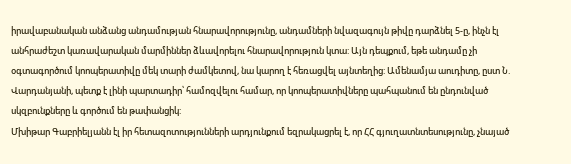իրավաբանական անձանց անդամության հնարավորությունը, անդամների նվազագույն թիվը դարձնել 5-ը, ինչն էլ անհրաժեշտ կառավարական մարմիններ ձևավորելու հնարավորություն կտա: Այն դեպքում, եթե անդամը չի օգտագործում կոոպերատիվը մեկ տարի ժամկետով, նա կարող է հեռացվել այնտեղից: Ամենամյա աուդիտը, ըստ Ն. Վարդանյանի, պետք է լինի պարտադիր՝ համոզվելու համար, որ կոոպերատիվները պահպանում են ընդունված սկզբունքները և գործում են թափանցիկ:
Մխիթար Գաբրիելյանն էլ իր հետազոտությունների արդյունքում եզրակացրել է, որ ՀՀ գյուղատնտեսությունը, չնայած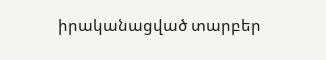իրականացված տարբեր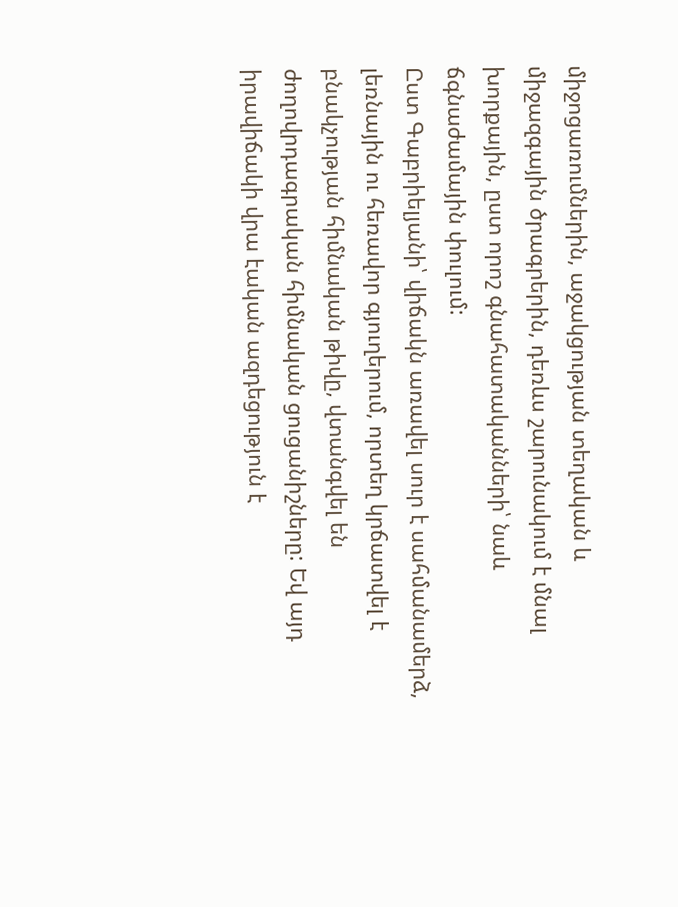միջոցառումներին, աջակցության տեղական և միջազգային ծրագրերին, դեռևս շարունակում է մնալ խորքային, ըստ որոշ գնահատականների՝ նաև ճգնաժամային փուլում:
Ըստ Գաբրիելյանի՝ վիճակն առավել սուր է սահմանամերձ, լեռնային ու հեռավոր գյուղերում, որտեղ կրճատվել է բնակչության հիմնական թիվը, վտանգվել են ժողովրդագրական հիմնական ցուցանիշները: Եվ այդ իրավիճակի վրա էական ազդեցություն է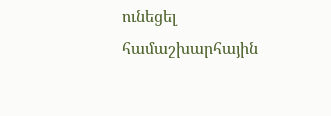ունեցել համաշխարհային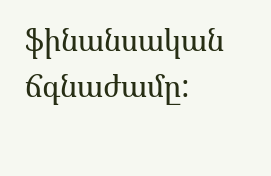ֆինանսական ճգնաժամը: